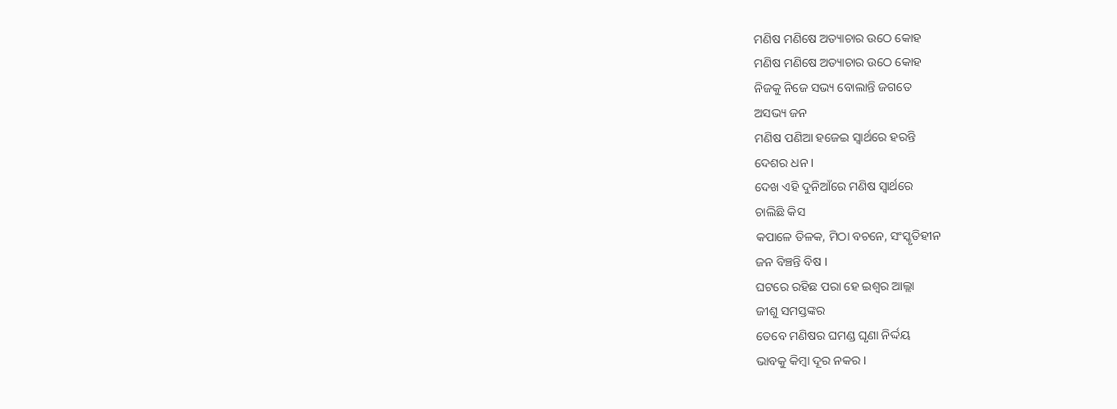ମଣିଷ ମଣିଷେ ଅତ୍ୟାଚାର ଉଠେ କୋହ
ମଣିଷ ମଣିଷେ ଅତ୍ୟାଚାର ଉଠେ କୋହ
ନିଜକୁ ନିଜେ ସଭ୍ୟ ବୋଲାନ୍ତି ଜଗତେ
ଅସଭ୍ୟ ଜନ
ମଣିଷ ପଣିଆ ହଜେଇ ସ୍ୱାର୍ଥରେ ହରନ୍ତି
ଦେଶର ଧନ ।
ଦେଖ ଏହି ଦୁନିଆଁରେ ମଣିଷ ସ୍ୱାର୍ଥରେ
ଚାଲିଛି କିସ
କପାଳେ ତିଳକ, ମିଠା ବଚନେ, ସଂସ୍କୃତିହୀନ
ଜନ ବିଞ୍ଚନ୍ତି ବିଷ ।
ଘଟରେ ରହିଛ ପରା ହେ ଇଶ୍ୱର ଆଲ୍ଲା
ଜୀଶୁ ସମସ୍ତଙ୍କର
ତେବେ ମଣିଷର ଘମଣ୍ଡ ଘୃଣା ନିର୍ଦ୍ଦୟ
ଭାବକୁ କିମ୍ବା ଦୂର ନକର ।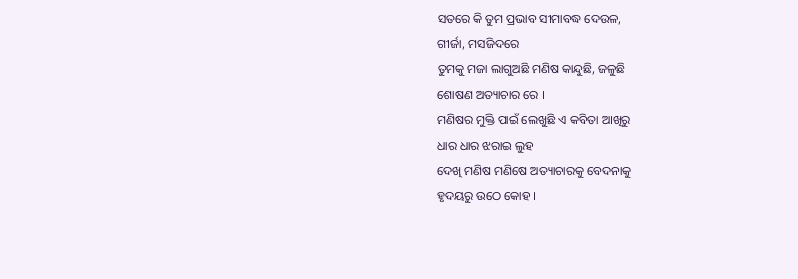ସତରେ କି ତୁମ ପ୍ରଭାବ ସୀମାବଦ୍ଧ ଦେଉଳ,
ଗୀର୍ଜା, ମସଜିଦରେ
ତୁମକୁ ମଜା ଲାଗୁଅଛି ମଣିଷ କାନ୍ଦୁଛି, ଜଳୁଛି
ଶୋଷଣ ଅତ୍ୟାଚାର ରେ ।
ମଣିଷର ମୁକ୍ତି ପାଇଁ ଲେଖୁଛି ଏ କବିତା ଆଖିରୁ
ଧାର ଧାର ଝରାଇ ଲୁହ
ଦେଖି ମଣିଷ ମଣିଷେ ଅତ୍ୟାଚାରକୁ ବେଦନାକୁ
ହୃଦୟରୁ ଉଠେ କୋହ ।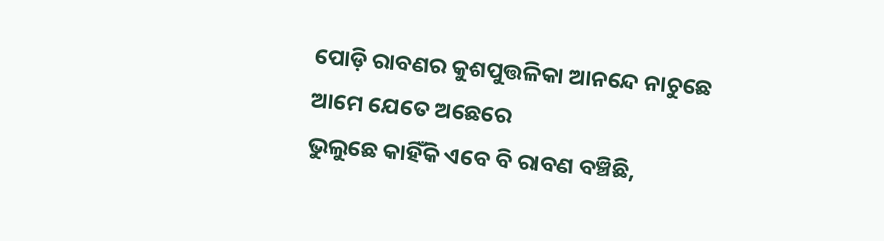ପୋଡ଼ି ରାବଣର କୁଶପୁତ୍ତଳିକା ଆନନ୍ଦେ ନାଚୁଛେ
ଆମେ ଯେତେ ଅଛେରେ
ଭୁଲୁଛେ କାହିଁକି ଏବେ ବି ରାବଣ ବଞ୍ଚିଛି,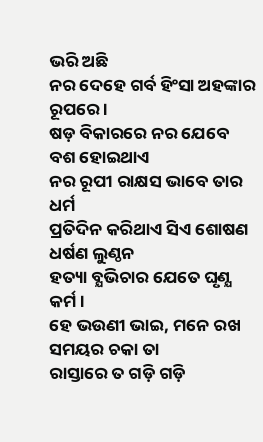ଭରି ଅଛି
ନର ଦେହେ ଗର୍ବ ହିଂସା ଅହଙ୍କାର ରୂପରେ ।
ଷଡ଼ ବିକାରରେ ନର ଯେବେ ବଶ ହୋଇଥାଏ
ନର ରୂପୀ ରାକ୍ଷସ ଭାବେ ତାର ଧର୍ମ
ପ୍ରତିଦିନ କରିଥାଏ ସିଏ ଶୋଷଣ ଧର୍ଷଣ ଲୁଣ୍ଠନ
ହତ୍ୟା ବ୍ଯଭିଚାର ଯେତେ ଘୃଣ୍ଯ କର୍ମ ।
ହେ ଭଉଣୀ ଭାଇ, ମନେ ରଖ ସମୟର ଚକା ତା
ରାସ୍ତାରେ ତ ଗଡ଼ି ଗଡ଼ି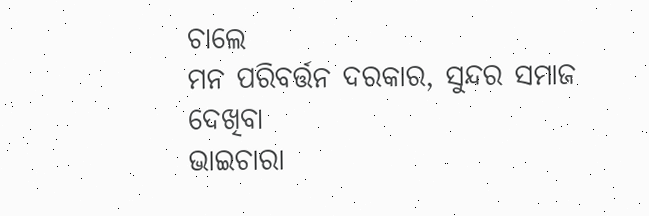ଚାଲେ
ମନ ପରିବର୍ତ୍ତନ ଦରକାର, ସୁନ୍ଦର ସମାଜ ଦେଖିବା
ଭାଇଚାରା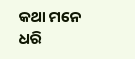କଥା ମନେ ଧରି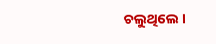ଚଲୁଥିଲେ ।